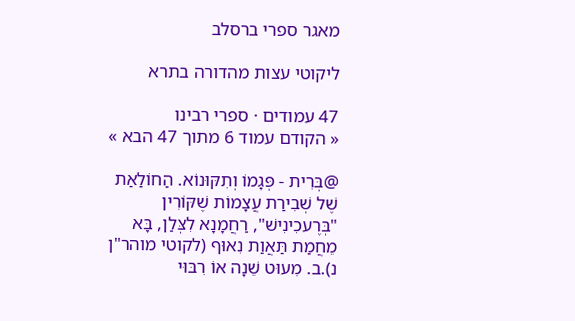מאגר ספרי ברסלב

ליקוטי עצות מהדורה בתרא

47 עמודים · ספרי רבינו
« הקודם עמוד 6 מתוך 47 הבא »

@בְּרִית - פְּגָמוֹ וְתִקּוּנוֹא. הַחוֹלַאַת שֶׁל שְׁבִירַת עֲצָמוֹת שֶׁקּוֹרִין "בְּרֶעכִינִישׁ", רַחֲמָנָא לִצְּלַן, בָּא מֵחֲמַת תַּאֲוַת נִאוּף (לקוטי מוהר"ן נ).ב. מִעוּט שֵׁנָה אוֹ רִבּוּי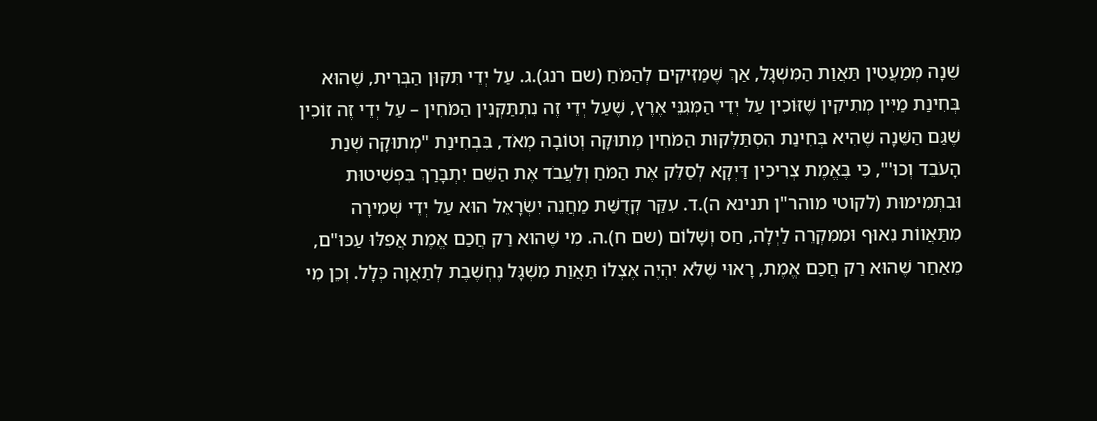שֵׁנָה מְמַעֲטִין תַּאֲוַת הַמִּשְׁגָּל, אַךְ שֶׁמַּזִּיקִים לְהַמֹּחַ (שם רנג).ג. עַל יְדֵי תִּקּוּן הַבְּרִית, שֶׁהוּא בְּחִינַת מַיִּין מְתִיקִין שֶׁזּוֹכִין עַל יְדֵי הַמְּגִנֵּי אֶרֶץ, שֶׁעַל יְדֵי זֶה נִתְתַּקְּנִין הַמֹּחִין – עַל יְדֵי זֶה זוֹכִין שֶׁגַּם הַשֵּׁנָה שֶׁהִיא בְּחִינַת הִסְתַּלְּקוּת הַמֹּחִין מְתוּקָה וְטוֹבָה מְאֹד, בִּבְחִינַת "מְתוּקָה שְׁנַת הָעֹבֵד וְכוּ'", כִּי בֶּאֱמֶת צְרִיכִין דַּיְקָא לְסַלֵּק אֶת הַמֹּחַ וְלַעֲבֹד אֶת הַשֵּׁם יִתְבָּרַךְ בִּפְשִׁיטוּת וּבִתְמִימוּת (לקוטי מוהר"ן תנינא ה).ד. עִקַּר קְדֻשַּׁת מַחֲנֵה יִשְׂרָאֵל הוּא עַל יְדֵי שְׁמִירָה מִתַּאֲווֹת נִאוּף וּמִמִּקְרֵה לַיְלָה, חַס וְשָׁלוֹם (שם ח).ה. מִי שֶׁהוּא רַק חֲכַם אֱמֶת אֲפִלּוּ עַכּוּ"ם, מֵאַחַר שֶׁהוּא רַק חֲכַם אֱמֶת, רָאוּי שֶׁלֹּא יִהְיֶה אֶצְלוֹ תַּאֲוַת מִשְׁגָּל נֶחְשֶׁבֶת לְתַאֲוָה כְּלָל. וְכֵן מִי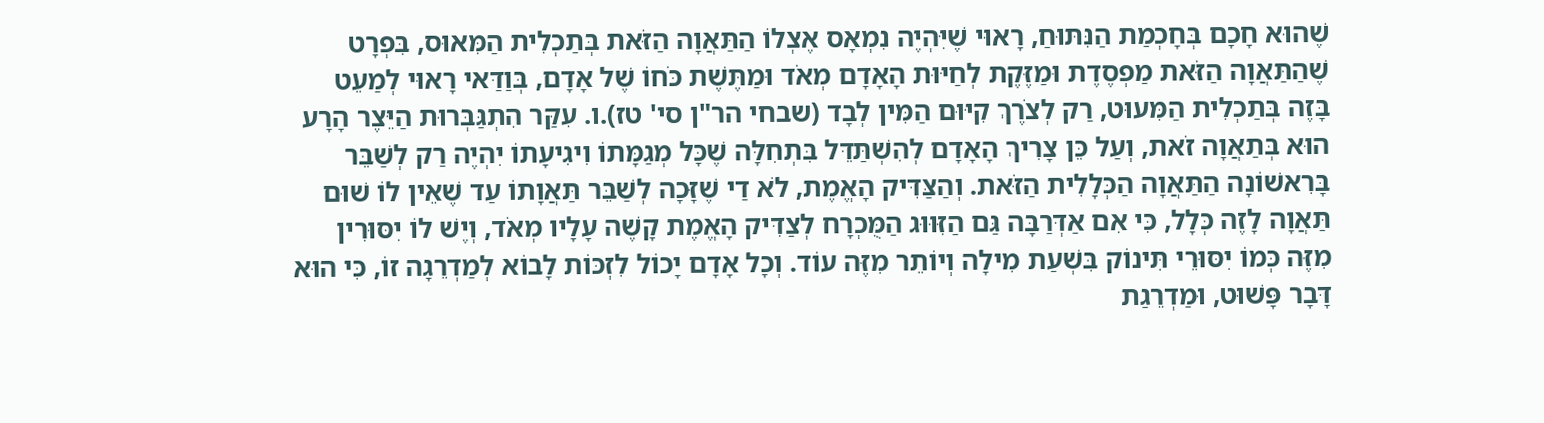שֶׁהוּא חָכָם בְּחָכְמַת הַנִּתּוּחַ, רָאוּי שֶׁיִּהְיֶה נִמְאָס אֶצְלוֹ הַתַּאֲוָה הַזֹּאת בְּתַכְלִית הַמִּאוּס, בִּפְרָט שֶׁהַתַּאֲוָה הַזֹּאת מַפְסֶדֶת וּמַזֶּקֶת לְחַיּוּת הָאָדָם מְאֹד וּמַתֶּשֶׁת כֹּחוֹ שֶׁל אָדָם, בְּוַדַּאי רָאוּי לְמַעֵט בָּזֶה בְּתַכְלִית הַמִּעוּט, רַק לְצֹרֶךְ קִיּוּם הַמִּין לְבָד (שבחי הר"ן סי' טז).ו. עִקַּר הִתְגַּבְּרוּת הַיֵּצֶר הָרָע הוּא בְּתַאֲוָה זֹאת, וְעַל כֵּן צָרִיךְ הָאָדָם לְהִשְׁתַּדֵּל בִּתְחִלָּה שֶׁכָּל מְגַמָּתוֹ וִיגִיעָתוֹ יִהְיֶה רַק לְשַׁבֵּר בָּרִאשׁוֹנָה הַתַּאֲוָה הַכְּלָלִית הַזֹּאת. וְהַצַּדִּיק הָאֱמֶת, לֹא דַי שֶׁזָּכָה לְשַׁבֵּר תַּאֲוָתוֹ עַד שֶׁאֵין לוֹ שׁוּם תַּאֲוָה לָזֶה כְּלָל, כִּי אִם אַדְּרַבָּה גַּם הַזִּוּוּג הַמֻּכְרָח לְצַדִּיק הָאֱמֶת קָשֶׁה עָלָיו מְאֹד, וְיֶשׁ לוֹ יִסּוּרִין מִזֶּה כְּמוֹ יִסּוּרֵי תִּינוֹק בִּשְׁעַת מִילָה וְיוֹתֵר מִזֶּה עוֹד. וְכָל אָדָם יָכוֹל לִזְכּוֹת לָבוֹא לְמַדְרֵגָה זוֹ, כִּי הוּא דָּבָר פָּשׁוּט, וּמַדְרֵגַת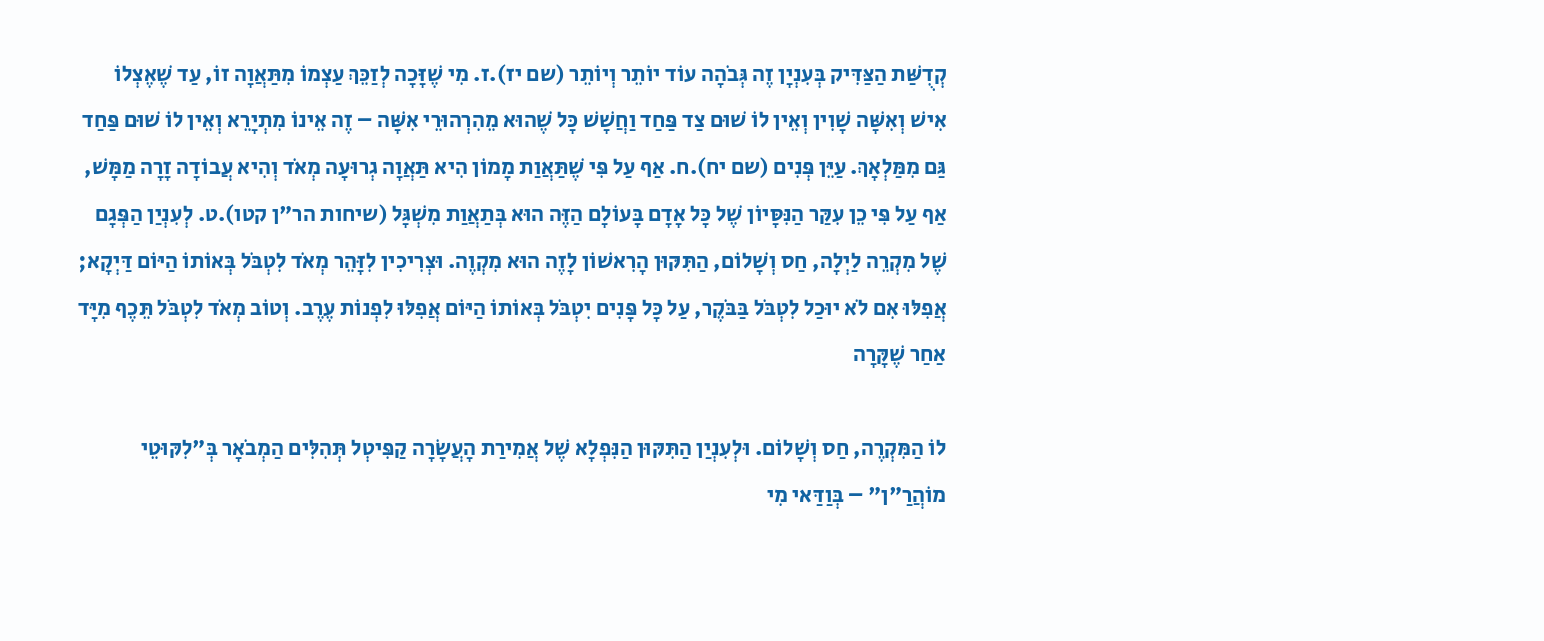קְדֻשַּׁת הַצַּדִּיק בְּעִנְיָן זֶה גְּבֹהָה עוֹד יוֹתֵר וְיוֹתֵר (שם יז).ז. מִי שֶׁזָּכָה לְזַכֵּךְ עַצְמוֹ מִתַּאֲוָה זוֹ, עַד שֶׁאֶצְלוֹ אִישׁ וְאִשָּׁה שָׁוִין וְאֵין לוֹ שׁוּם צַד פַּחַד וַחֲשָׁשׁ כָּל שֶׁהוּא מֵהִרְהוּרֵי אִשָּׁה – זֶה אֵינוֹ מִתְיָרֵא וְאֵין לוֹ שׁוּם פַּחַד גַּם מִמַּלְאָךְ. עַיֵּן פְּנִים (שם יח).ח. אַף עַל פִּי שֶׁתַּאֲוַת מָמוֹן הִיא תַּאֲוָה גְרוּעָה מְאֹד וְהִיא עֲבוֹדָה זָרָה מַמָּשׁ, אַף עַל פִּי כֵן עִקַּר הַנִּסָּיוֹן שֶׁל כָּל אָדָם בָּעוֹלָם הַזֶּה הוּא בְּתַאֲוַת מִשְׁגָּל (שיחות הר"ן קטו).ט. לְעִנְיַן הַפְּגָם שֶׁל מִקְרֵה לַיְלָה, חַס וְשָׁלוֹם, הַתִּקּוּן הָרִאשׁוֹן לָזֶה הוּא מִקְוֶה. וּצְרִיכִין לִזָּהֵר מְאֹד לִטְבֹּל בְּאוֹתוֹ הַיּוֹם דַּיְקָא; אֲפִלּוּ אִם לֹא יוּכַל לִטְבֹּל בַּבֹּקֶר, עַל כָּל פָּנִים יִטְבֹּל בְּאוֹתוֹ הַיּוֹם אֲפִלּוּ לִפְנוֹת עֶרֶב. וְטוֹב מְאֹד לִטְבֹּל תֵּכֶף מִיָּד אַחַר שֶׁקָּרָה

לוֹ הַמִּקְרֶה, חַס וְשָׁלוֹם. וּלְעִנְיַן הַתִּקּוּן הַנִּפְלָא שֶׁל אֲמִירַת הָעֲשָׂרָה קַפִּיטְל תְּהִלִּים הַמְבֹאָר בְּ"לִקּוּטֵי מוֹהֲרַ"ן" – בְּוַדַּאי מִי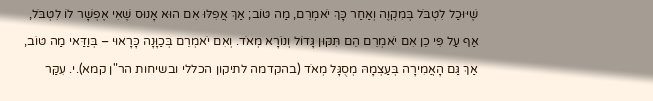שֶׁיּוּכַל לִטְבֹּל בְּמִקְוֶה וְאַחַר כָּךְ יֹאמְרֵם, מַה טּוֹב; אַךְ אֲפִלּוּ אִם הוּא אָנוּס שֶׁאִי אֶפְשָׁר לוֹ לִטְבֹּל, אַף עַל פִּי כֵן אִם יֹאמְרֵם הֵם תִּקּוּן גָּדוֹל וְנוֹרָא מְאֹד. וְאִם יֹאמְרֵם בְּכַוָּנָה כָּרָאוּי – בְּוַדַּאי מַה טּוֹב, אַךְ גַּם הָאֲמִירָה בְּעַצְמָהּ מְסֻגָּל מְאֹד (בהקדמה לתיקון הכללי ובשיחות הר"ן קמא).י. עִקַּר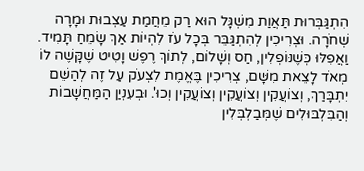הִתְגַּבְּרוּת תַּאֲוַת מִשְׁגָּל הוּא רַק מֵחֲמַת עַצְבוּת וּמָרָה שְׁחֹרָה. וּצְרִיכִין לְהִתְגַּבֵּר בְּכָל עֹז לִהְיוֹת אַךְ שָׂמֵחַ תָּמִיד. וַאֲפִלּוּ כְּשֶׁנּוֹפְלִין, חַס וְשָׁלוֹם, לְתוֹךְ רֶפֶשׁ וָטִיט שֶׁקָּשֶׁה לוֹ מְאֹד לָצֵאת מִשָּׁם, צְרִיכִין בֶּאֱמֶת לִצְעֹק עַל זֶה לְהַשֵּׁם יִתְבָּרַךְ, וְצוֹעֲקִין וְצוֹעֲקִין וְצוֹעֲקִין וְכוּ'. וּבְעִנְיַן הַמַּחֲשָׁבוֹת וְהַבִּלְבּוּלִים שֶׁמְּבַלְבְּלִין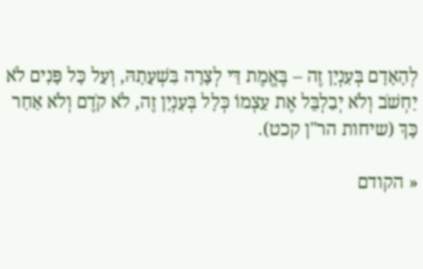לְהָאָדָם בְּעִנְיָן זֶה – בֶּאֱמֶת דַּי לְצָרָה בִּשְׁעָתָהּ, וְעַל כָּל פָּנִים לֹא יַחְשֹׁב וְלֹא יְבַלְבֵּל אֶת עַצְמוֹ כְּלָל בְּעִנְיָן זֶה, לֹא קֹדֶם וְלֹא אַחַר כָּךְ (שיחות הר"ן קכט).

« הקודם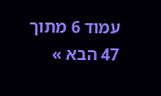עמוד 6 מתוך 47 הבא »